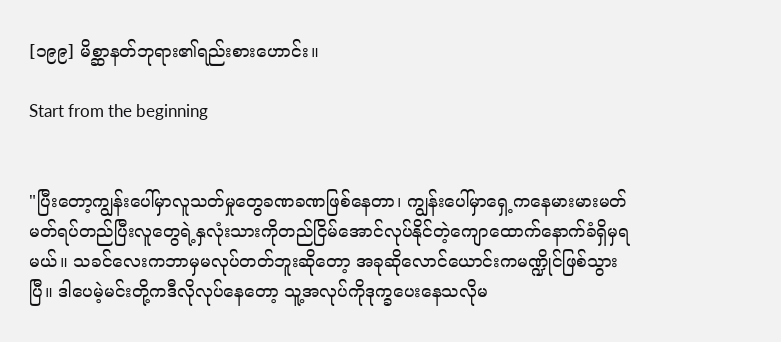[၁၉၉] မိစ္ဆာနတ်ဘုရား၏ရည်းစားဟောင်း။

Start from the beginning


"ပြီးတော့ကျွန်းပေါ်မှာလူသတ်မှုတွေခဏခဏဖြစ်နေတာ၊ ကျွန်းပေါ်မှာရှေ့ကနေမားမားမတ်မတ်ရပ်တည်ပြီးလူတွေရဲ့နှလုံးသားကိုတည်ငြိမ်အောင်လုပ်နိုင်တဲ့ကျောထောက်နောက်ခံရှိမှရမယ်။ သခင်လေးကဘာမှမလုပ်တတ်ဘူးဆိုတော့ အခုဆိုလောင်ယောင်းကမဏ္ဍိုင်ဖြစ်သွားပြီ။ ဒါပေမဲ့မင်းတို့ကဒီလိုလုပ်နေတော့ သူ့အလုပ်ကိုဒုက္ခပေးနေသလိုမ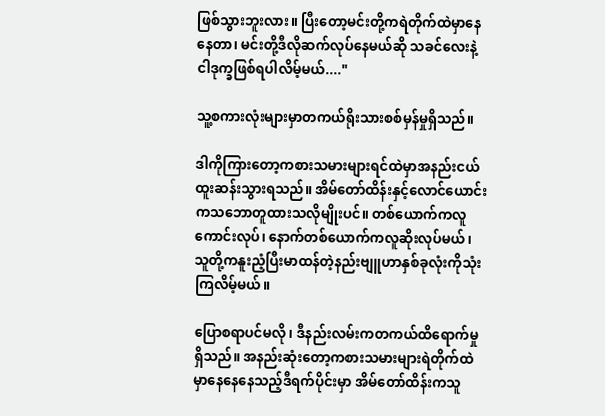ဖြစ်သွားဘူးလား။ ပြီးတော့မင်းတို့ကရဲတိုက်ထဲမှာနေနေတာ၊ မင်းတို့ဒီလိုဆက်လုပ်နေမယ်ဆို သခင်လေးနဲ့ငါဒုက္ခဖြစ်ရပါလိမ့်မယ်...."

သူ့စကားလုံးများမှာတကယ်ရိုးသားစစ်မှန်မှုရှိသည်။

ဒါကိုကြားတော့ကစားသမားများရင်ထဲမှာအနည်းငယ်ထူးဆန်းသွားရသည်။ အိမ်တော်ထိန်းနှင့်လောင်ယောင်းကသဘောတူထားသလိုမျိုးပင်။ တစ်ယောက်ကလူကောင်းလုပ်၊ နောက်တစ်ယောက်ကလူဆိုးလုပ်မယ်၊ သူတို့ကနူးညံ့ပြီးမာထန်တဲ့နည်းဗျူဟာနှစ်ခုလုံးကိုသုံးကြလိမ့်မယ်။

ပြောစရာပင်မလို၊ ဒီနည်းလမ်းကတကယ်ထိရောက်မှုရှိသည်။ အနည်းဆုံးတော့ကစားသမားများရဲတိုက်ထဲမှာနေနေနေသည့်ဒီရက်ပိုင်းမှာ အိမ်တော်ထိန်းကသူ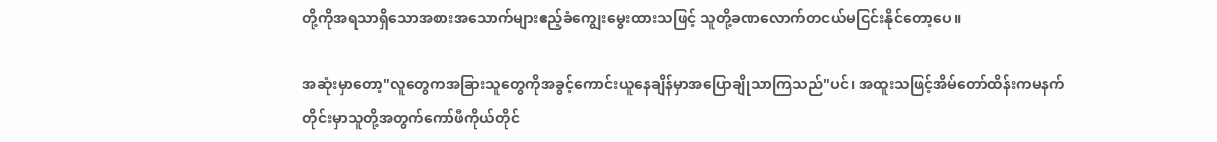တို့ကိုအရသာရှိသောအစားအသောက်များဧည့်ခံကျွေးမွေးထားသဖြင့် သူတို့ခဏလောက်တငယ်မငြင်းနိုင်တော့ပေ။

အဆုံးမှာတော့"လူတွေကအခြားသူတွေကိုအခွင့်ကောင်းယူနေချိန်မှာအပြောချိုသာကြသည်"ပင်၊ အထူးသဖြင့်အိမ်တော်ထိန်းကမနက်တိုင်းမှာသူတို့အတွက်ကော်ဖီကိုယ်တိုင်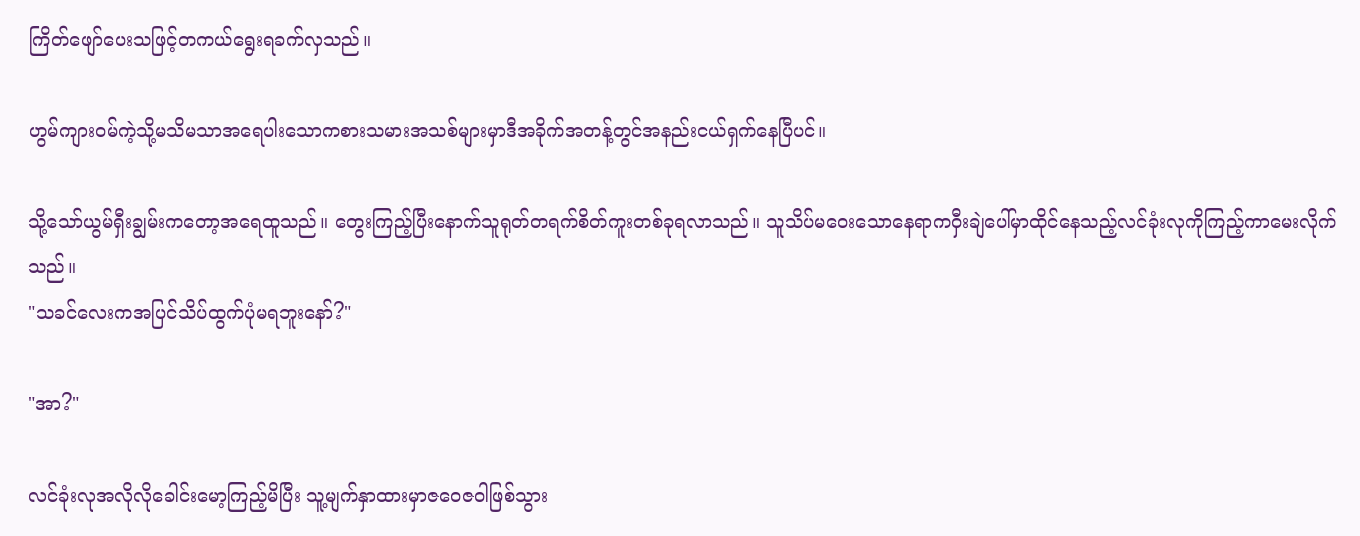ကြိတ်ဖျော်ပေးသဖြင့်တကယ်ရွေးရခက်လှသည်။

ဟွမ်ကျားဝမ်ကဲ့သို့မသိမသာအရေပါးသောကစားသမားအသစ်များမှာဒီအခိုက်အတန့်တွင်အနည်းငယ်ရှက်နေပြီပင်။

သို့သော်ယွမ်ရှီးချွမ်းကတော့အရေထူသည်။ တွေးကြည့်ပြီးနောက်သူရုတ်တရက်စိတ်ကူးတစ်ခုရလာသည်။ သူသိပ်မဝေးသောနေရာကဝှီးချဲပေါ်မှာထိုင်နေသည့်လင်ခုံးလုကိုကြည့်ကာမေးလိုက်သည်။
"သခင်လေးကအပြင်သိပ်ထွက်ပုံမရဘူးနော်?"

"အာ?"

လင်ခုံးလုအလိုလိုခေါင်းမော့ကြည့်မိပြီး သူ့မျက်နှာထားမှာဇဝေဇဝါဖြစ်သွား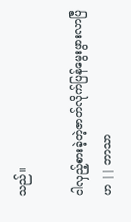သည်။

ငါလှည့်စားခဲ့တဲ့ဇာတ်လိုက်ပြန်မွေးဖွားလာပြီဟ || ဘာသာ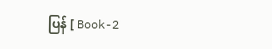ပြန် [ Book-2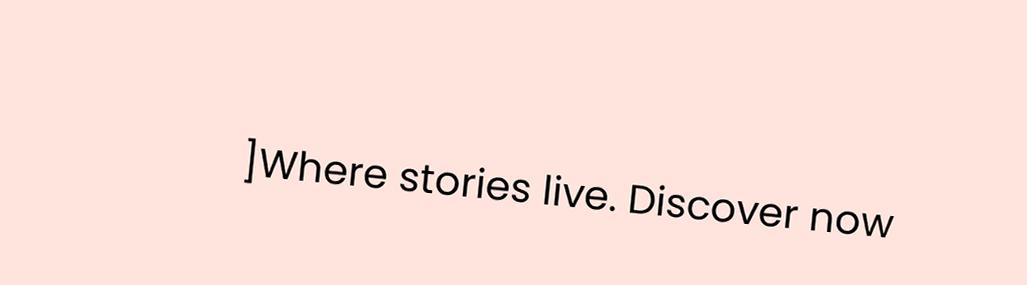]Where stories live. Discover now